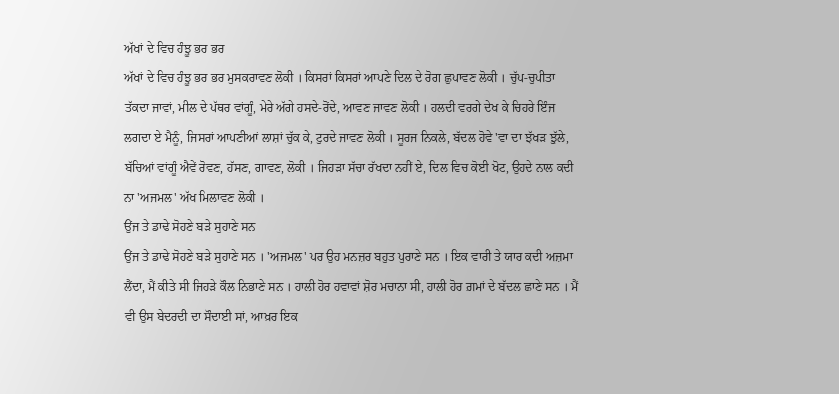ਅੱਖਾਂ ਦੇ ਵਿਚ ਹੰਝੂ ਭਰ ਭਰ
ਅੱਖਾਂ ਦੇ ਵਿਚ ਹੰਝੂ ਭਰ ਭਰ ਮੁਸਕਰਾਵਣ ਲੋਕੀ । ਕਿਸਰਾਂ ਕਿਸਰਾਂ ਆਪਣੇ ਦਿਲ ਦੇ ਰੋਗ ਛੁਪਾਵਣ ਲੋਕੀ । ਚੁੱਪ-ਚੁਪੀਤਾ ਤੱਕਦਾ ਜਾਵਾਂ, ਮੀਲ ਦੇ ਪੱਥਰ ਵਾਂਗੂੰ, ਮੇਰੇ ਅੱਗੇ ਹਸਦੇ-ਰੋਂਦੇ, ਆਵਣ ਜਾਵਣ ਲੋਕੀ । ਹਲਦੀ ਵਰਗੇ ਦੇਖ ਕੇ ਚਿਹਰੇ ਇੰਜ ਲਗਦਾ ਏ ਮੈਨੂੰ, ਜਿਸਰਾਂ ਆਪਣੀਆਂ ਲਾਸ਼ਾਂ ਚੁੱਕ ਕੇ, ਟੁਰਦੇ ਜਾਵਣ ਲੋਕੀ । ਸੂਰਜ ਨਿਕਲੇ, ਬੱਦਲ ਹੋਵੇ 'ਵਾ ਦਾ ਝੱਖੜ ਝੁੱਲੇ, ਬੱਚਿਆਂ ਵਾਂਗੂੰ ਐਵੇਂ ਰੋਵਣ, ਹੱਸਣ, ਗਾਵਣ, ਲੋਕੀ । ਜਿਹੜਾ ਸੱਚਾ ਰੱਖਦਾ ਨਹੀਂ ਏ, ਦਿਲ ਵਿਚ ਕੋਈ ਖੋਟ, ਉਹਦੇ ਨਾਲ ਕਦੀ ਨਾ 'ਅਜਮਲ' ਅੱਖ ਮਿਲਾਵਣ ਲੋਕੀ ।
ਉਂਜ ਤੇ ਡਾਢੇ ਸੋਹਣੇ ਬੜੇ ਸੁਹਾਣੇ ਸਨ
ਉਂਜ ਤੇ ਡਾਢੇ ਸੋਹਣੇ ਬੜੇ ਸੁਹਾਣੇ ਸਨ । 'ਅਜਮਲ' ਪਰ ਉਹ ਮਨਜ਼ਰ ਬਹੁਤ ਪੁਰਾਣੇ ਸਨ । ਇਕ ਵਾਰੀ ਤੇ ਯਾਰ ਕਦੀ ਅਜ਼ਮਾ ਲੈਂਦਾ, ਮੈਂ ਕੀਤੇ ਸੀ ਜਿਹੜੇ ਕੌਲ ਨਿਭਾਣੇ ਸਨ । ਹਾਲੀ ਹੋਰ ਹਵਾਵਾਂ ਸ਼ੋਰ ਮਚਾਨਾ ਸੀ, ਹਾਲੀ ਹੋਰ ਗ਼ਮਾਂ ਦੇ ਬੱਦਲ ਛਾਣੇ ਸਨ । ਮੈਂ ਵੀ ਉਸ ਬੇਦਰਦੀ ਦਾ ਸੌਦਾਈ ਸਾਂ, ਆਖ਼ਰ ਇਕ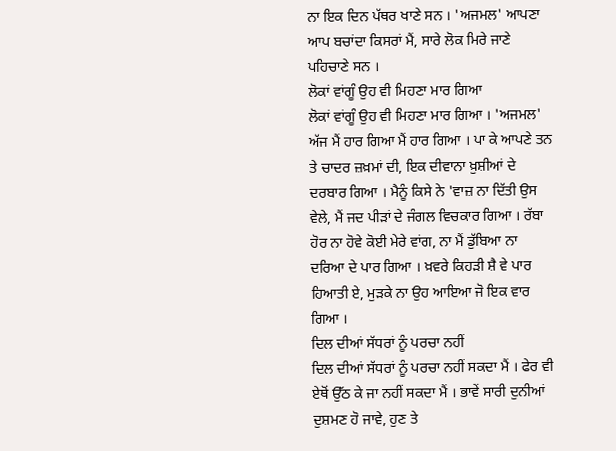ਨਾ ਇਕ ਦਿਨ ਪੱਥਰ ਖਾਣੇ ਸਨ । 'ਅਜਮਲ' ਆਪਣਾ ਆਪ ਬਚਾਂਦਾ ਕਿਸਰਾਂ ਮੈਂ, ਸਾਰੇ ਲੋਕ ਮਿਰੇ ਜਾਣੇ ਪਹਿਚਾਣੇ ਸਨ ।
ਲੋਕਾਂ ਵਾਂਗੂੰ ਉਹ ਵੀ ਮਿਹਣਾ ਮਾਰ ਗਿਆ
ਲੋਕਾਂ ਵਾਂਗੂੰ ਉਹ ਵੀ ਮਿਹਣਾ ਮਾਰ ਗਿਆ । 'ਅਜਮਲ' ਅੱਜ ਮੈਂ ਹਾਰ ਗਿਆ ਮੈਂ ਹਾਰ ਗਿਆ । ਪਾ ਕੇ ਆਪਣੇ ਤਨ ਤੇ ਚਾਦਰ ਜ਼ਖ਼ਮਾਂ ਦੀ, ਇਕ ਦੀਵਾਨਾ ਖ਼ੁਸ਼ੀਆਂ ਦੇ ਦਰਬਾਰ ਗਿਆ । ਮੈਨੂੰ ਕਿਸੇ ਨੇ 'ਵਾਜ਼ ਨਾ ਦਿੱਤੀ ਉਸ ਵੇਲੇ, ਮੈਂ ਜਦ ਪੀੜਾਂ ਦੇ ਜੰਗਲ ਵਿਚਕਾਰ ਗਿਆ । ਰੱਬਾ ਹੋਰ ਨਾ ਹੋਵੇ ਕੋਈ ਮੇਰੇ ਵਾਂਗ, ਨਾ ਮੈਂ ਡੁੱਬਿਆ ਨਾ ਦਰਿਆ ਦੇ ਪਾਰ ਗਿਆ । ਖ਼ਵਰੇ ਕਿਹੜੀ ਸ਼ੈ ਵੇ ਪਾਰ ਹਿਆਤੀ ਏ, ਮੁੜਕੇ ਨਾ ਉਹ ਆਇਆ ਜੋ ਇਕ ਵਾਰ ਗਿਆ ।
ਦਿਲ ਦੀਆਂ ਸੱਧਰਾਂ ਨੂੰ ਪਰਚਾ ਨਹੀਂ
ਦਿਲ ਦੀਆਂ ਸੱਧਰਾਂ ਨੂੰ ਪਰਚਾ ਨਹੀਂ ਸਕਦਾ ਮੈਂ । ਫੇਰ ਵੀ ਏਥੋਂ ਉੱਠ ਕੇ ਜਾ ਨਹੀਂ ਸਕਦਾ ਮੈਂ । ਭਾਵੇਂ ਸਾਰੀ ਦੁਨੀਆਂ ਦੁਸ਼ਮਣ ਹੋ ਜਾਵੇ, ਹੁਣ ਤੇ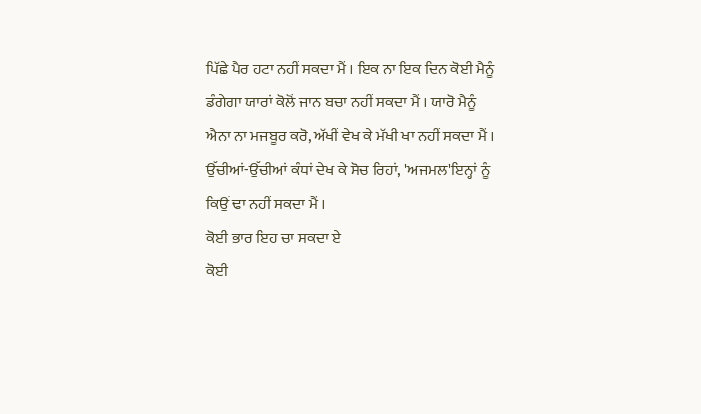ਪਿੱਛੇ ਪੈਰ ਹਟਾ ਨਹੀਂ ਸਕਦਾ ਮੈਂ । ਇਕ ਨਾ ਇਕ ਦਿਨ ਕੋਈ ਮੈਨੂੰ ਡੰਗੇਗਾ ਯਾਰਾਂ ਕੋਲੋਂ ਜਾਨ ਬਚਾ ਨਹੀਂ ਸਕਦਾ ਮੈਂ । ਯਾਰੋ ਮੈਨੂੰ ਐਨਾ ਨਾ ਮਜਬੂਰ ਕਰੋ, ਅੱਖੀਂ ਵੇਖ ਕੇ ਮੱਖੀ ਖਾ ਨਹੀਂ ਸਕਦਾ ਮੈਂ । ਉੱਚੀਆਂ-ਉੱਚੀਆਂ ਕੰਧਾਂ ਦੇਖ ਕੇ ਸੋਚ ਰਿਹਾਂ, 'ਅਜਮਲ'ਇਨ੍ਹਾਂ ਨੂੰ ਕਿਉਂ ਢਾ ਨਹੀਂ ਸਕਦਾ ਮੈਂ ।
ਕੋਈ ਭਾਰ ਇਹ ਚਾ ਸਕਦਾ ਏ
ਕੋਈ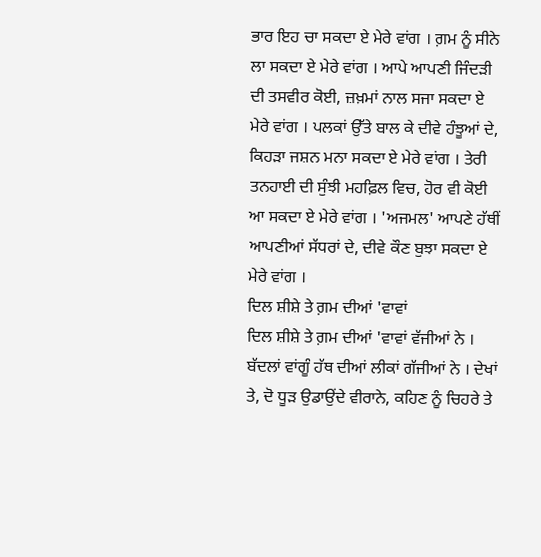ਭਾਰ ਇਹ ਚਾ ਸਕਦਾ ਏ ਮੇਰੇ ਵਾਂਗ । ਗ਼ਮ ਨੂੰ ਸੀਨੇ ਲਾ ਸਕਦਾ ਏ ਮੇਰੇ ਵਾਂਗ । ਆਪੇ ਆਪਣੀ ਜਿੰਦੜੀ ਦੀ ਤਸਵੀਰ ਕੋਈ, ਜ਼ਖ਼ਮਾਂ ਨਾਲ ਸਜਾ ਸਕਦਾ ਏ ਮੇਰੇ ਵਾਂਗ । ਪਲਕਾਂ ਉੱਤੇ ਬਾਲ ਕੇ ਦੀਵੇ ਹੰਝੂਆਂ ਦੇ, ਕਿਹੜਾ ਜਸ਼ਨ ਮਨਾ ਸਕਦਾ ਏ ਮੇਰੇ ਵਾਂਗ । ਤੇਰੀ ਤਨਹਾਈ ਦੀ ਸੁੰਝੀ ਮਹਫ਼ਿਲ ਵਿਚ, ਹੋਰ ਵੀ ਕੋਈ ਆ ਸਕਦਾ ਏ ਮੇਰੇ ਵਾਂਗ । 'ਅਜਮਲ' ਆਪਣੇ ਹੱਥੀਂ ਆਪਣੀਆਂ ਸੱਧਰਾਂ ਦੇ, ਦੀਵੇ ਕੌਣ ਬੁਝਾ ਸਕਦਾ ਏ ਮੇਰੇ ਵਾਂਗ ।
ਦਿਲ ਸ਼ੀਸ਼ੇ ਤੇ ਗ਼ਮ ਦੀਆਂ 'ਵਾਵਾਂ
ਦਿਲ ਸ਼ੀਸ਼ੇ ਤੇ ਗ਼ਮ ਦੀਆਂ 'ਵਾਵਾਂ ਵੱਜੀਆਂ ਨੇ । ਬੱਦਲਾਂ ਵਾਂਗੂੰ ਹੱਥ ਦੀਆਂ ਲੀਕਾਂ ਗੱਜੀਆਂ ਨੇ । ਦੇਖਾਂ ਤੇ, ਦੋ ਧੂੜ ਉਡਾਉਂਦੇ ਵੀਰਾਨੇ, ਕਹਿਣ ਨੂੰ ਚਿਹਰੇ ਤੇ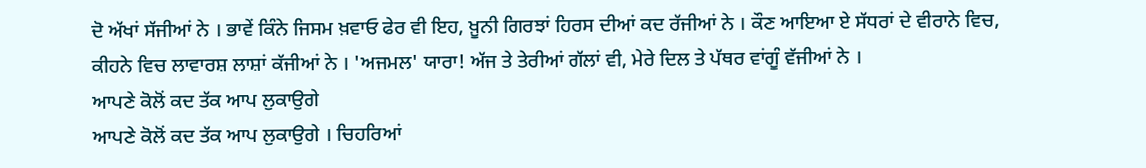ਦੋ ਅੱਖਾਂ ਸੱਜੀਆਂ ਨੇ । ਭਾਵੇਂ ਕਿੰਨੇ ਜਿਸਮ ਖ਼ਵਾਓ ਫੇਰ ਵੀ ਇਹ, ਖ਼ੂਨੀ ਗਿਰਝਾਂ ਹਿਰਸ ਦੀਆਂ ਕਦ ਰੱਜੀਆਂ ਨੇ । ਕੌਣ ਆਇਆ ਏ ਸੱਧਰਾਂ ਦੇ ਵੀਰਾਨੇ ਵਿਚ, ਕੀਹਨੇ ਵਿਚ ਲਾਵਾਰਸ਼ ਲਾਸ਼ਾਂ ਕੱਜੀਆਂ ਨੇ । 'ਅਜਮਲ' ਯਾਰਾ! ਅੱਜ ਤੇ ਤੇਰੀਆਂ ਗੱਲਾਂ ਵੀ, ਮੇਰੇ ਦਿਲ ਤੇ ਪੱਥਰ ਵਾਂਗੂੰ ਵੱਜੀਆਂ ਨੇ ।
ਆਪਣੇ ਕੋਲੋਂ ਕਦ ਤੱਕ ਆਪ ਲੁਕਾਉਗੇ
ਆਪਣੇ ਕੋਲੋਂ ਕਦ ਤੱਕ ਆਪ ਲੁਕਾਉਗੇ । ਚਿਹਰਿਆਂ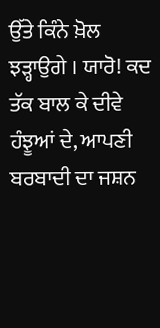ਉੱਤੇ ਕਿੰਨੇ ਖ਼ੋਲ ਝੜ੍ਹਾਉਗੇ । ਯਾਰੋ! ਕਦ ਤੱਕ ਬਾਲ ਕੇ ਦੀਵੇ ਹੰਝੂਆਂ ਦੇ, ਆਪਣੀ ਬਰਬਾਦੀ ਦਾ ਜਸ਼ਨ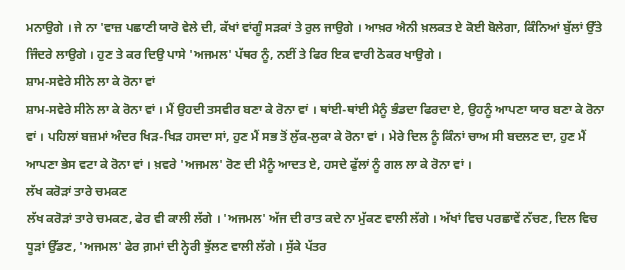ਮਨਾਉਗੇ । ਜੇ ਨਾ 'ਵਾਜ਼ ਪਛਾਣੀ ਯਾਰੋ ਵੇਲੇ ਦੀ, ਕੱਖਾਂ ਵਾਂਗੂੰ ਸੜਕਾਂ ਤੇ ਰੁਲ ਜਾਉਗੇ । ਆਖ਼ਰ ਐਨੀ ਖ਼ਲਕਤ ਏ ਕੋਈ ਬੋਲੇਗਾ, ਕਿੰਨਿਆਂ ਬੁੱਲਾਂ ਉੱਤੇ ਜਿੰਦਰੇ ਲਾਉਗੇ । ਹੁਣ ਤੇ ਕਰ ਦਿਉ ਪਾਸੇ 'ਅਜਮਲ' ਪੱਥਰ ਨੂੰ, ਨਈਂ ਤੇ ਫਿਰ ਇਕ ਵਾਰੀ ਠੋਕਰ ਖਾਉਗੇ ।
ਸ਼ਾਮ-ਸਵੇਰੇ ਸੀਨੇ ਲਾ ਕੇ ਰੋਨਾ ਵਾਂ
ਸ਼ਾਮ-ਸਵੇਰੇ ਸੀਨੇ ਲਾ ਕੇ ਰੋਨਾ ਵਾਂ । ਮੈਂ ਉਹਦੀ ਤਸਵੀਰ ਬਣਾ ਕੇ ਰੋਨਾ ਵਾਂ । ਥਾਂਈ-ਥਾਂਈ ਮੈਨੂੰ ਭੰਡਦਾ ਫਿਰਦਾ ਏ, ਉਹਨੂੰ ਆਪਣਾ ਯਾਰ ਬਣਾ ਕੇ ਰੋਨਾ ਵਾਂ । ਪਹਿਲਾਂ ਬਜ਼ਮਾਂ ਅੰਦਰ ਖਿੜ-ਖਿੜ ਹਸਦਾ ਸਾਂ, ਹੁਣ ਮੈਂ ਸਭ ਤੋਂ ਲੁੱਕ-ਲੁਕਾ ਕੇ ਰੋਨਾ ਵਾਂ । ਮੇਰੇ ਦਿਲ ਨੂੰ ਕਿੰਨਾਂ ਚਾਅ ਸੀ ਬਦਲਣ ਦਾ, ਹੁਣ ਮੈਂ ਆਪਣਾ ਭੇਸ ਵਟਾ ਕੇ ਰੋਨਾ ਵਾਂ । ਖ਼ਵਰੇ 'ਅਜਮਲ' ਰੋਣ ਦੀ ਮੈਨੂੰ ਆਦਤ ਏ, ਹਸਦੇ ਫੁੱਲਾਂ ਨੂੰ ਗਲ ਲਾ ਕੇ ਰੋਨਾ ਵਾਂ ।
ਲੱਖ ਕਰੋੜਾਂ ਤਾਰੇ ਚਮਕਣ
ਲੱਖ ਕਰੋੜਾਂ ਤਾਰੇ ਚਮਕਣ, ਫੇਰ ਵੀ ਕਾਲੀ ਲੱਗੇ । 'ਅਜਮਲ' ਅੱਜ ਦੀ ਰਾਤ ਕਦੇ ਨਾ ਮੁੱਕਣ ਵਾਲੀ ਲੱਗੇ । ਅੱਖਾਂ ਵਿਚ ਪਰਛਾਵੇਂ ਨੱਚਣ, ਦਿਲ ਵਿਚ ਧੂੜਾਂ ਉੱਡਣ, 'ਅਜਮਲ' ਫੇਰ ਗ਼ਮਾਂ ਦੀ ਨ੍ਹੇਰੀ ਝੁੱਲਣ ਵਾਲੀ ਲੱਗੇ । ਸੁੱਕੇ ਪੱਤਰ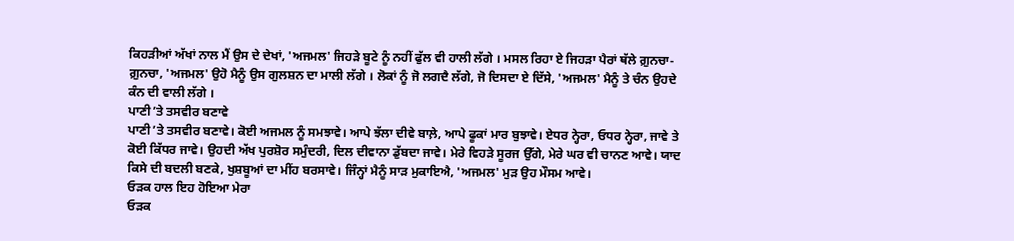ਕਿਹੜੀਆਂ ਅੱਖਾਂ ਨਾਲ ਮੈਂ ਉਸ ਦੇ ਦੇਖਾਂ, 'ਅਜਮਲ' ਜਿਹੜੇ ਬੂਟੇ ਨੂੰ ਨਹੀਂ ਫੁੱਲ ਵੀ ਹਾਲੀ ਲੱਗੇ । ਮਸਲ ਰਿਹਾ ਏ ਜਿਹੜਾ ਪੈਰਾਂ ਥੱਲੇ ਗ਼ੁਨਚਾ-ਗ਼ੁਨਚਾ, 'ਅਜਮਲ' ਉਹੋ ਮੈਨੂੰ ਉਸ ਗੁਲਸ਼ਨ ਦਾ ਮਾਲੀ ਲੱਗੇ । ਲੋਕਾਂ ਨੂੰ ਜੋ ਲਗਦੈ ਲੱਗੇ, ਜੋ ਦਿਸਦਾ ਏ ਦਿੱਸੇ, 'ਅਜਮਲ' ਮੈਨੂੰ ਤੇ ਚੰਨ ਉਹਦੇ ਕੰਨ ਦੀ ਵਾਲੀ ਲੱਗੇ ।
ਪਾਣੀ ʼਤੇ ਤਸਵੀਰ ਬਣਾਵੇ
ਪਾਣੀ ʼਤੇ ਤਸਵੀਰ ਬਣਾਵੇ। ਕੋਈ ਅਜਮਲ ਨੂੰ ਸਮਝਾਵੇ। ਆਪੇ ਝੱਲਾ ਦੀਵੇ ਬਾਲ਼ੇ, ਆਪੇ ਫੂਕਾਂ ਮਾਰ ਬੁਝਾਵੇ। ਏਧਰ ਨ੍ਹੇਰਾ, ਓਧਰ ਨ੍ਹੇਰਾ, ਜਾਵੇ ਤੇ ਕੋਈ ਕਿੱਧਰ ਜਾਵੇ। ਉਹਦੀ ਅੱਖ ਪੁਰਸ਼ੋਰ ਸਮੁੰਦਰੀ, ਦਿਲ ਦੀਵਾਨਾ ਡੁੱਬਦਾ ਜਾਵੇ। ਮੇਰੇ ਵਿਹੜੇ ਸੂਰਜ ਉੱਗੇ, ਮੇਰੇ ਘਰ ਵੀ ਚਾਨਣ ਆਵੇ। ਯਾਦ ਕਿਸੇ ਦੀ ਬਦਲੀ ਬਣਕੇ, ਖੁਸ਼ਬੂਆਂ ਦਾ ਮੀਂਹ ਬਰਸਾਵੇ। ਜਿੰਨ੍ਹਾਂ ਮੈਨੂੰ ਸਾੜ ਮੁਕਾਇਐ, 'ਅਜਮਲ' ਮੁੜ ਉਹ ਮੌਸਮ ਆਵੇ।
ਓੜਕ ਹਾਲ ਇਹ ਹੋਇਆ ਮੇਰਾ
ਓੜਕ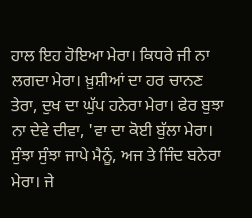ਹਾਲ ਇਹ ਹੋਇਆ ਮੇਰਾ। ਕਿਧਰੇ ਜੀ ਨਾ ਲਗਦਾ ਮੇਰਾ। ਖ਼ੁਸ਼ੀਆਂ ਦਾ ਹਰ ਚਾਨਣ ਤੇਰਾ, ਦੁਖ ਦਾ ਘੁੱਪ ਹਨੇਰਾ ਮੇਰਾ। ਫੇਰ ਬੁਝਾ ਨਾ ਦੇਵੇ ਦੀਵਾ, 'ਵਾ ਦਾ ਕੋਈ ਬੁੱਲਾ ਮੇਰਾ। ਸੁੰਝਾ ਸੁੰਝਾ ਜਾਪੇ ਮੈਨੂੰ, ਅਜ ਤੇ ਜਿੰਦ ਬਨੇਰਾ ਮੇਰਾ। ਜੇ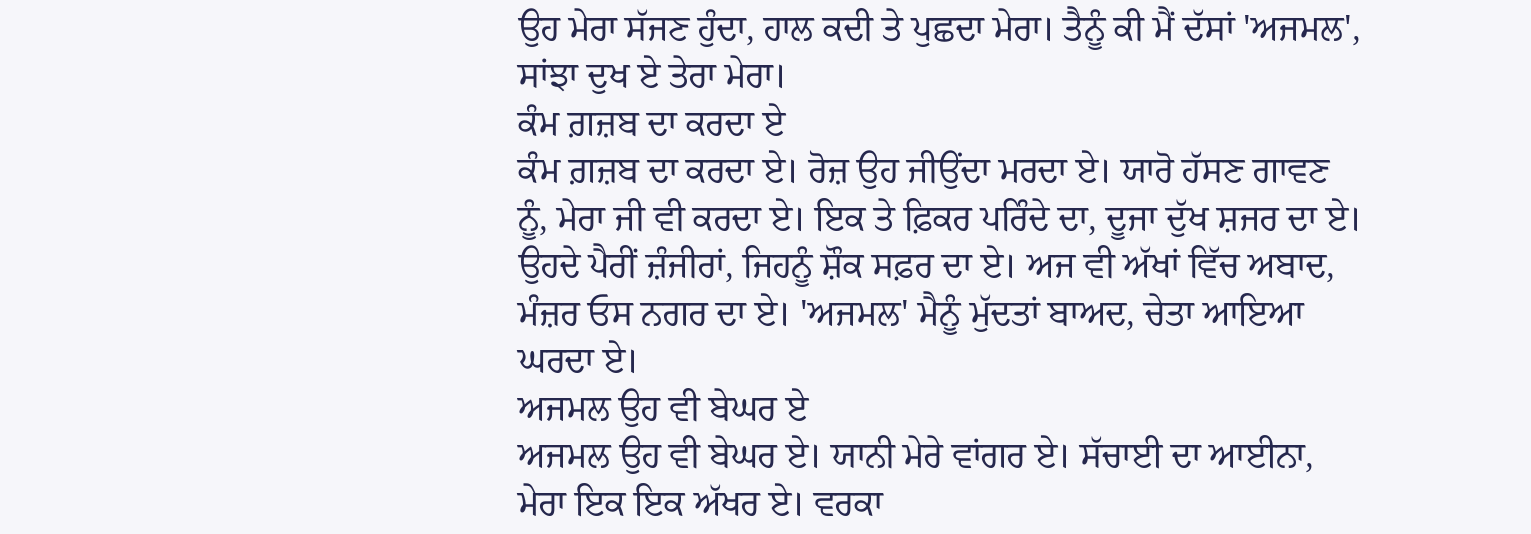ਉਹ ਮੇਰਾ ਸੱਜਣ ਹੁੰਦਾ, ਹਾਲ ਕਦੀ ਤੇ ਪੁਛਦਾ ਮੇਰਾ। ਤੈਨੂੰ ਕੀ ਮੈਂ ਦੱਸਾਂ 'ਅਜਮਲ', ਸਾਂਝਾ ਦੁਖ ਏ ਤੇਰਾ ਮੇਰਾ।
ਕੰਮ ਗ਼ਜ਼ਬ ਦਾ ਕਰਦਾ ਏ
ਕੰਮ ਗ਼ਜ਼ਬ ਦਾ ਕਰਦਾ ਏ। ਰੋਜ਼ ਉਹ ਜੀਉਂਦਾ ਮਰਦਾ ਏ। ਯਾਰੋ ਹੱਸਣ ਗਾਵਣ ਨੂੰ, ਮੇਰਾ ਜੀ ਵੀ ਕਰਦਾ ਏ। ਇਕ ਤੇ ਫ਼ਿਕਰ ਪਰਿੰਦੇ ਦਾ, ਦੂਜਾ ਦੁੱਖ ਸ਼ਜਰ ਦਾ ਏ। ਉਹਦੇ ਪੈਰੀਂ ਜ਼ੰਜੀਰਾਂ, ਜਿਹਨੂੰ ਸ਼ੌਕ ਸਫ਼ਰ ਦਾ ਏ। ਅਜ ਵੀ ਅੱਖਾਂ ਵਿੱਚ ਅਬਾਦ, ਮੰਜ਼ਰ ਓਸ ਨਗਰ ਦਾ ਏ। 'ਅਜਮਲ' ਮੈਨੂੰ ਮੁੱਦਤਾਂ ਬਾਅਦ, ਚੇਤਾ ਆਇਆ ਘਰਦਾ ਏ।
ਅਜਮਲ ਉਹ ਵੀ ਬੇਘਰ ਏ
ਅਜਮਲ ਉਹ ਵੀ ਬੇਘਰ ਏ। ਯਾਨੀ ਮੇਰੇ ਵਾਂਗਰ ਏ। ਸੱਚਾਈ ਦਾ ਆਈਨਾ, ਮੇਰਾ ਇਕ ਇਕ ਅੱਖਰ ਏ। ਵਰਕਾ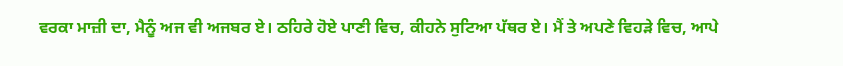ਵਰਕਾ ਮਾਜ਼ੀ ਦਾ, ਮੈਨੂੰ ਅਜ ਵੀ ਅਜਬਰ ਏ। ਠਹਿਰੇ ਹੋਏ ਪਾਣੀ ਵਿਚ, ਕੀਹਨੇ ਸੁਟਿਆ ਪੱਥਰ ਏ। ਮੈਂ ਤੇ ਅਪਣੇ ਵਿਹੜੇ ਵਿਚ, ਆਪੇ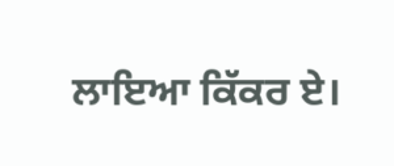ਲਾਇਆ ਕਿੱਕਰ ਏ।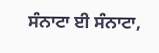ਸੰਨਾਟਾ ਈ ਸੰਨਾਟਾ,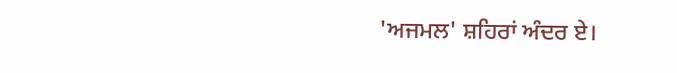'ਅਜਮਲ' ਸ਼ਹਿਰਾਂ ਅੰਦਰ ਏ।